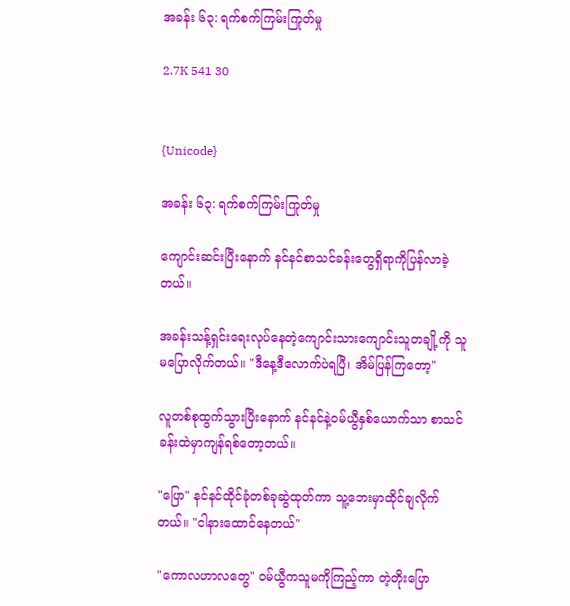အခန်း ၆၃: ရက်စက်ကြမ်းကြုတ်မှု

2.7K 541 30


{Unicode}

အခန်း ၆၃: ရက်စက်ကြမ်းကြုတ်မှု

ကျောင်းဆင်းပြီးနောက် နင်နင်စာသင်ခန်းတွေရှိရာကိုပြန်လာခဲ့တယ်။

အခန်းသန့်ရှင်းရေးလုပ်နေတဲ့ကျောင်းသားကျောင်းသူတချို့ကို သူမပြောလိုက်တယ်။ "ဒီနေ့ဒီလောက်ပဲရပြီ၊ အိမ်ပြန်ကြတော့"

လူတစ်စုထွက်သွားပြီးနောက် နင်နင်နဲ့ဝမ်ယွီနှစ်ယောက်သာ စာသင်ခန်းထဲမှာကျန်ရစ်တော့တယ်။

"ပြော" နင်နင်ထိုင်ခုံတစ်ခုဆွဲထုတ်ကာ သူ့ဘေးမှာထိုင်ချလိုက်တယ်။ "ငါနားထောင်နေတယ်"

"ကောလဟာလတွေ" ဝမ်ယွီကသူမကိုကြည့်ကာ တဲ့တိုးပြော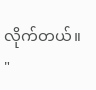လိုက်တယ်။ "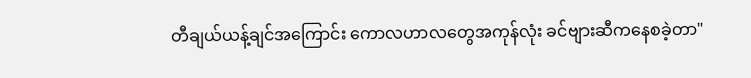တီချယ်ယန့်ချင်အကြောင်း ကောလဟာလတွေအကုန်လုံး ခင်ဗျားဆီကနေစခဲ့တာ"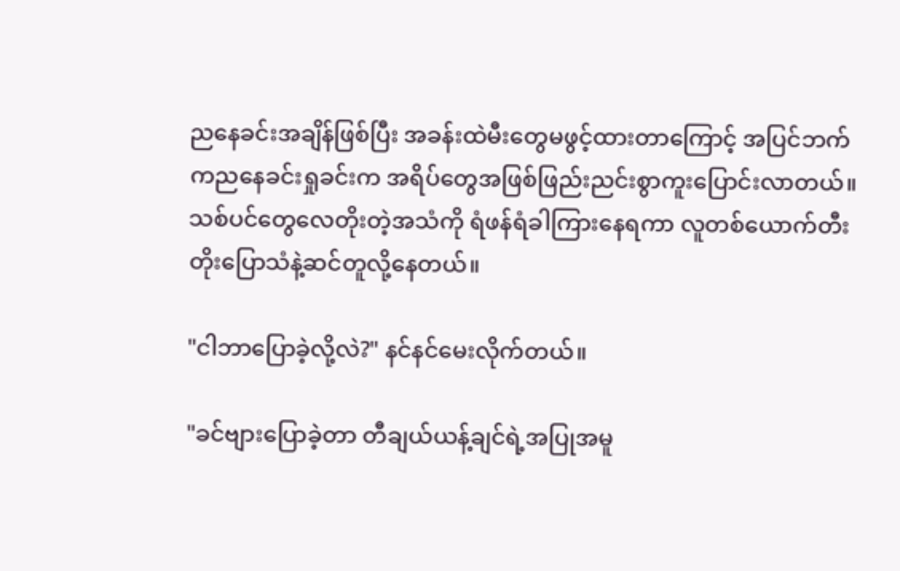ညနေခင်းအချိန်ဖြစ်ပြီး အခန်းထဲမီးတွေမဖွင့်ထားတာကြောင့် အပြင်ဘက်ကညနေခင်းရှုခင်းက အရိပ်တွေအဖြစ်ဖြည်းညင်းစွာကူးပြောင်းလာတယ်။ သစ်ပင်တွေလေတိုးတဲ့အသံကို ရံဖန်ရံခါကြားနေရကာ လူတစ်ယောက်တီးတိုးပြောသံနဲ့ဆင်တူလို့နေတယ်။

"ငါဘာပြောခဲ့လို့လဲ?" နင်နင်မေးလိုက်တယ်။

"ခင်ဗျားပြောခဲ့တာ တီချယ်ယန့်ချင်ရဲ့အပြုအမူ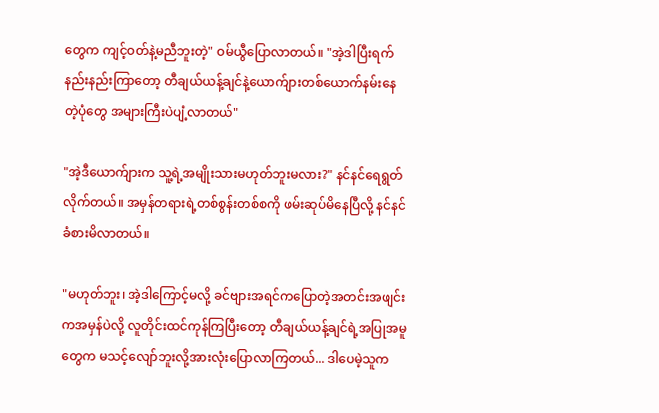တွေက ကျင့်ဝတ်နဲ့မညီဘူးတဲ့" ဝမ်ယွီပြောလာတယ်။ "အဲ့ဒါပြီးရက်နည်းနည်းကြာတော့ တီချယ်ယန့်ချင်နဲ့ယောက်ျားတစ်ယောက်နမ်းနေတဲ့ပုံတွေ အများကြီးပဲပျံ့လာတယ်"

"အဲ့ဒီယောက်ျားက သူ့ရဲ့အမျိုးသားမဟုတ်ဘူးမလား?" နင်နင်ရေရွတ်လိုက်တယ်။ အမှန်တရားရဲ့တစ်စွန်းတစ်စကို ဖမ်းဆုပ်မိနေပြီလို့ နင်နင်ခံစားမိလာတယ်။

"မဟုတ်ဘူး၊ အဲ့ဒါကြောင့်မလို့ ခင်ဗျားအရင်ကပြောတဲ့အတင်းအဖျင်းကအမှန်ပဲလို့ လူတိုင်းထင်ကုန်ကြပြီးတော့ တီချယ်ယန့်ချင်ရဲ့အပြုအမူတွေက မသင့်လျော်ဘူးလို့အားလုံးပြောလာကြတယ်... ဒါပေမဲ့သူက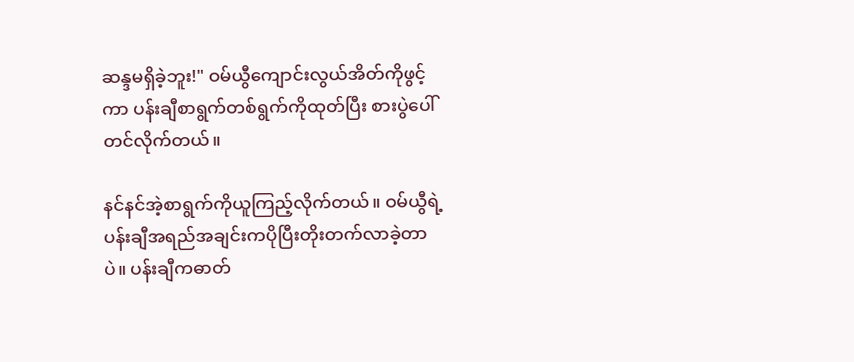ဆန္ဒမရှိခဲ့ဘူး!" ဝမ်ယွီကျောင်းလွယ်အိတ်ကိုဖွင့်ကာ ပန်းချီစာရွက်တစ်ရွက်ကိုထုတ်ပြီး စားပွဲပေါ်တင်လိုက်တယ်။

နင်နင်အဲ့စာရွက်ကိုယူကြည့်လိုက်တယ်။ ဝမ်ယွီရဲ့ပန်းချီအရည်အချင်းကပိုပြီးတိုးတက်လာခဲ့တာပဲ။ ပန်းချီကဓာတ်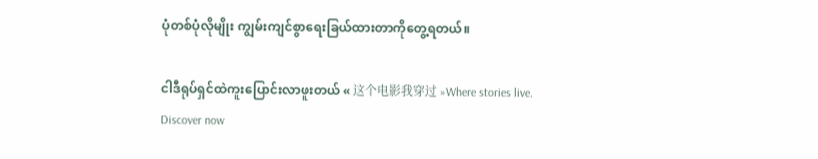ပုံတစ်ပုံလိုမျိုး ကျွမ်းကျင်စွာရေးခြယ်ထားတာကိုတွေ့ရတယ်။

ငါဒီရုပ်ရှင်ထဲကူးပြောင်းလာဖူးတယ် « 这个电影我穿过 »Where stories live. Discover now